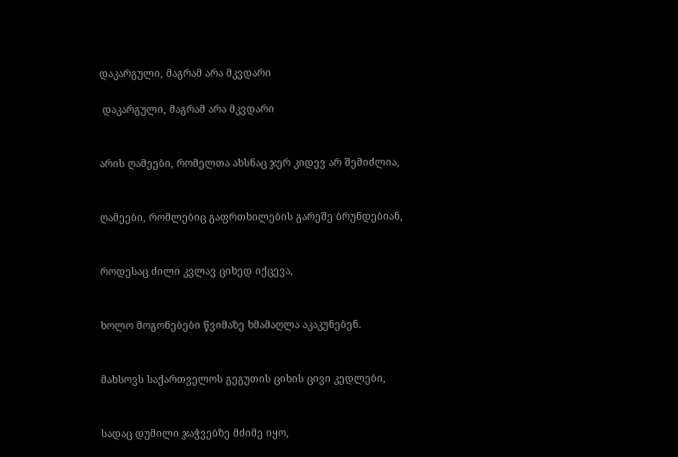დაკარგული, მაგრამ არა მკვდარი

 დაკარგული, მაგრამ არა მკვდარი


არის ღამეები, რომელთა ახსნაც ჯერ კიდევ არ შემიძლია,


ღამეები, რომლებიც გაფრთხილების გარეშე ბრუნდებიან,


როდესაც ძილი კვლავ ციხედ იქცევა,


ხოლო მოგონებები წვიმაზე ხმამაღლა აკაკუნებენ.


მახსოვს საქართველოს გეგუთის ციხის ცივი კედლები,


სადაც დუმილი ჯაჭვებზე მძიმე იყო,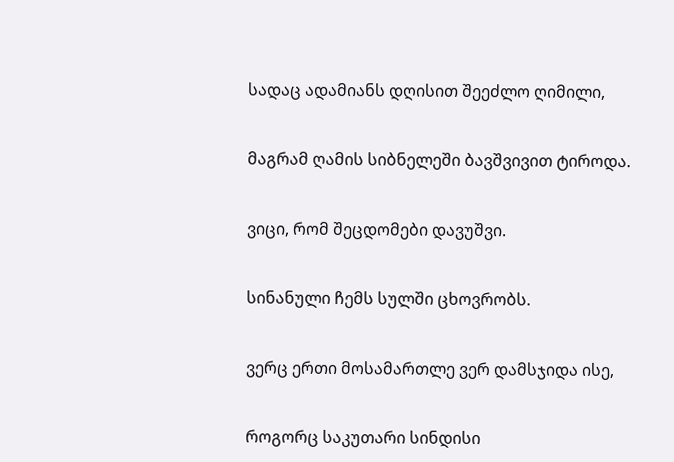სადაც ადამიანს დღისით შეეძლო ღიმილი,


მაგრამ ღამის სიბნელეში ბავშვივით ტიროდა.


ვიცი, რომ შეცდომები დავუშვი.


სინანული ჩემს სულში ცხოვრობს.


ვერც ერთი მოსამართლე ვერ დამსჯიდა ისე,


როგორც საკუთარი სინდისი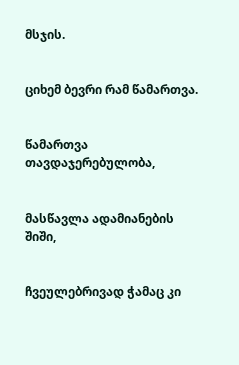მსჯის.


ციხემ ბევრი რამ წამართვა.


წამართვა თავდაჯერებულობა,


მასწავლა ადამიანების შიში,


ჩვეულებრივად ჭამაც კი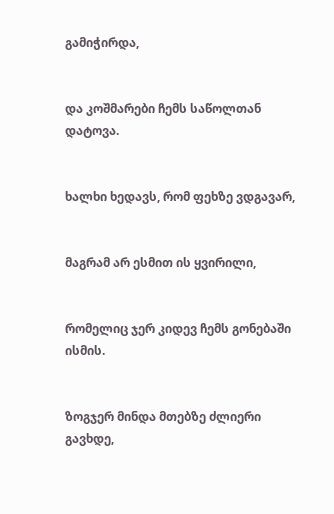გამიჭირდა,


და კოშმარები ჩემს საწოლთან დატოვა.


ხალხი ხედავს, რომ ფეხზე ვდგავარ,


მაგრამ არ ესმით ის ყვირილი,


რომელიც ჯერ კიდევ ჩემს გონებაში ისმის.


ზოგჯერ მინდა მთებზე ძლიერი გავხდე,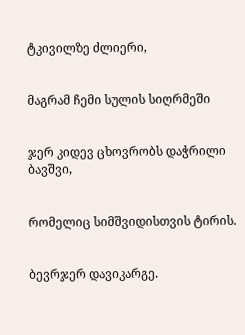ტკივილზე ძლიერი,


მაგრამ ჩემი სულის სიღრმეში


ჯერ კიდევ ცხოვრობს დაჭრილი ბავშვი,


რომელიც სიმშვიდისთვის ტირის.


ბევრჯერ დავიკარგე.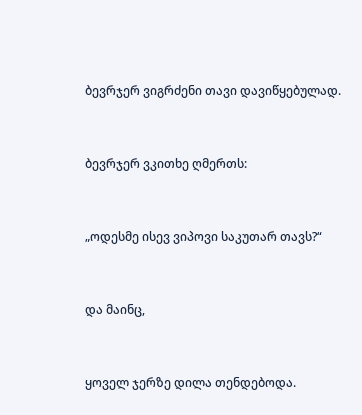ბევრჯერ ვიგრძენი თავი დავიწყებულად.


ბევრჯერ ვკითხე ღმერთს:


„ოდესმე ისევ ვიპოვი საკუთარ თავს?“


და მაინც,


ყოველ ჯერზე დილა თენდებოდა.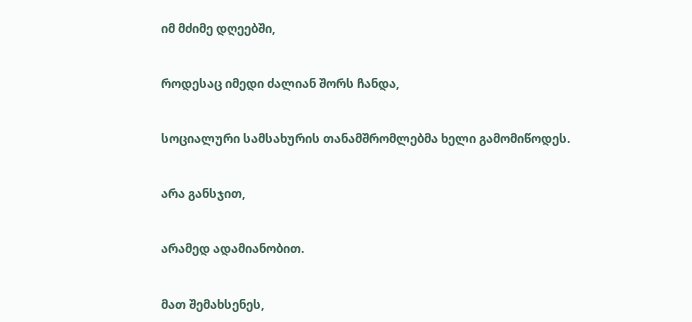იმ მძიმე დღეებში,


როდესაც იმედი ძალიან შორს ჩანდა,


სოციალური სამსახურის თანამშრომლებმა ხელი გამომიწოდეს.


არა განსჯით,


არამედ ადამიანობით.


მათ შემახსენეს,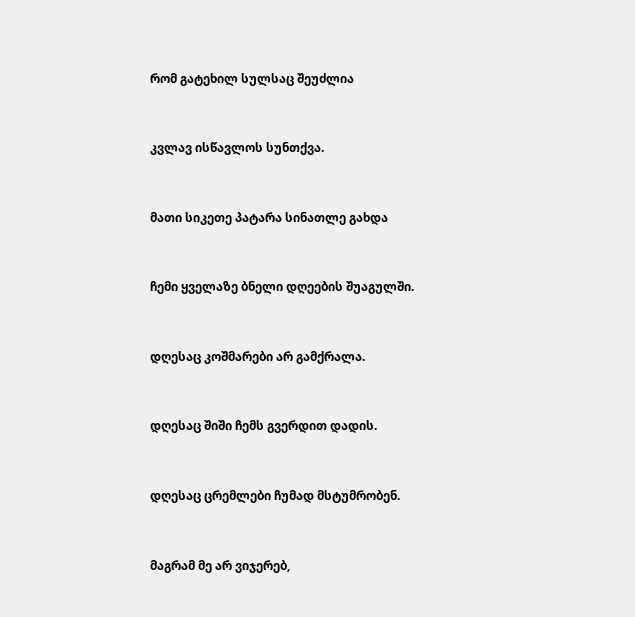რომ გატეხილ სულსაც შეუძლია


კვლავ ისწავლოს სუნთქვა.


მათი სიკეთე პატარა სინათლე გახდა


ჩემი ყველაზე ბნელი დღეების შუაგულში.


დღესაც კოშმარები არ გამქრალა.


დღესაც შიში ჩემს გვერდით დადის.


დღესაც ცრემლები ჩუმად მსტუმრობენ.


მაგრამ მე არ ვიჯერებ,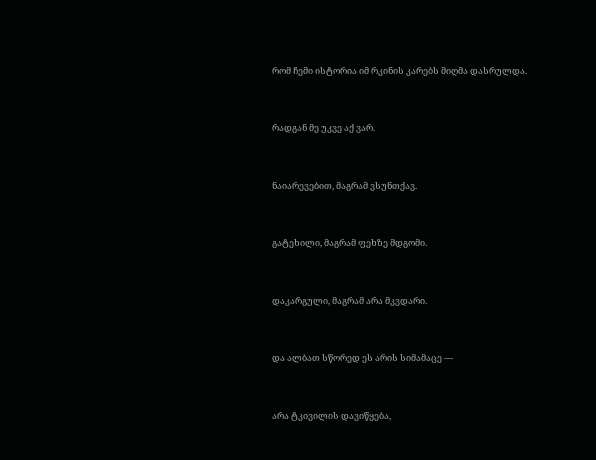რომ ჩემი ისტორია იმ რკინის კარებს მიღმა დასრულდა.


რადგან მე უკვე აქ ვარ.


ნაიარევებით, მაგრამ ვსუნთქავ.


გატეხილი, მაგრამ ფეხზე მდგომი.


დაკარგული, მაგრამ არა მკვდარი.


და ალბათ სწორედ ეს არის სიმამაცე —


არა ტკივილის დავიწყება,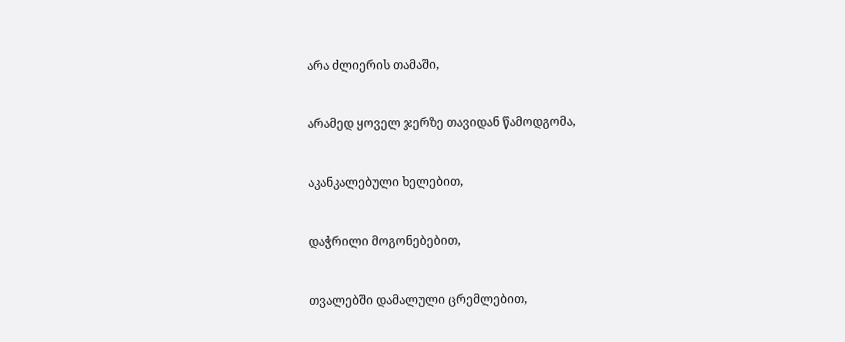არა ძლიერის თამაში,


არამედ ყოველ ჯერზე თავიდან წამოდგომა,


აკანკალებული ხელებით,


დაჭრილი მოგონებებით,


თვალებში დამალული ცრემლებით,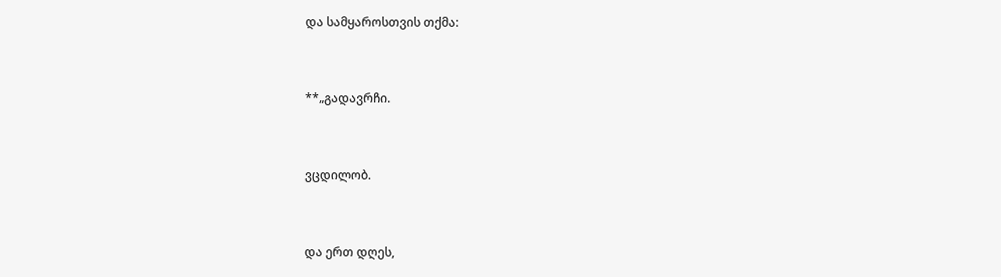და სამყაროსთვის თქმა:


**„გადავრჩი.


ვცდილობ.


და ერთ დღეს,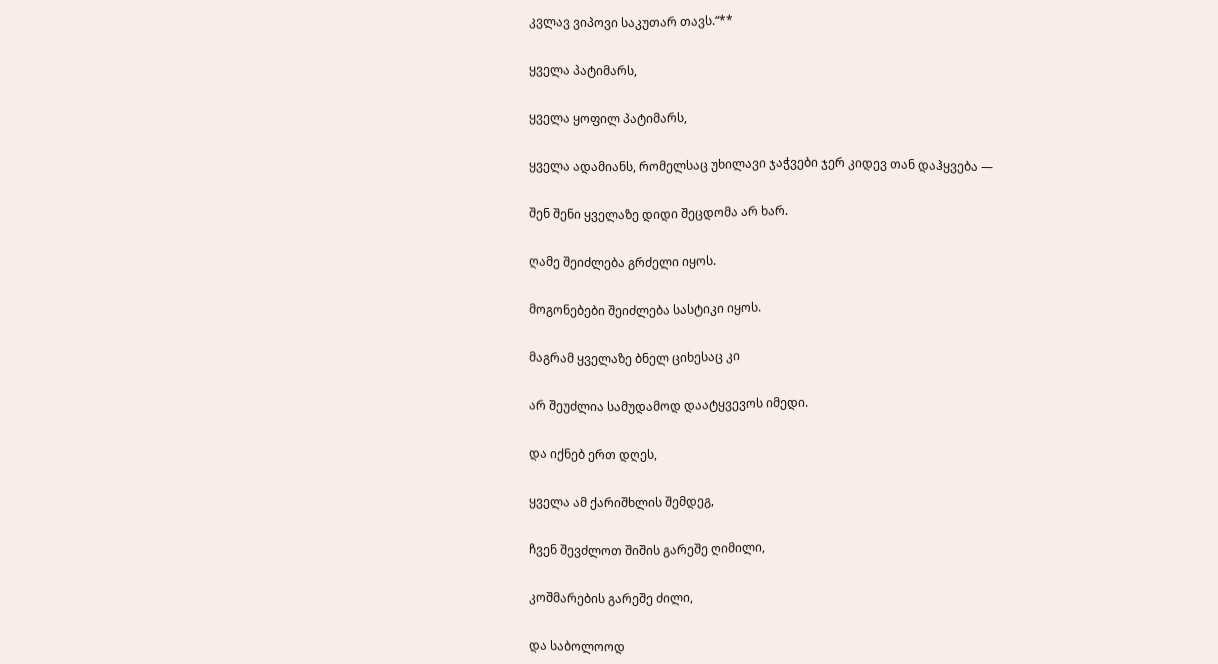კვლავ ვიპოვი საკუთარ თავს.“**


ყველა პატიმარს,


ყველა ყოფილ პატიმარს,


ყველა ადამიანს, რომელსაც უხილავი ჯაჭვები ჯერ კიდევ თან დაჰყვება —


შენ შენი ყველაზე დიდი შეცდომა არ ხარ.


ღამე შეიძლება გრძელი იყოს.


მოგონებები შეიძლება სასტიკი იყოს.


მაგრამ ყველაზე ბნელ ციხესაც კი


არ შეუძლია სამუდამოდ დაატყვევოს იმედი.


და იქნებ ერთ დღეს,


ყველა ამ ქარიშხლის შემდეგ,


ჩვენ შევძლოთ შიშის გარეშე ღიმილი,


კოშმარების გარეშე ძილი,


და საბოლოოდ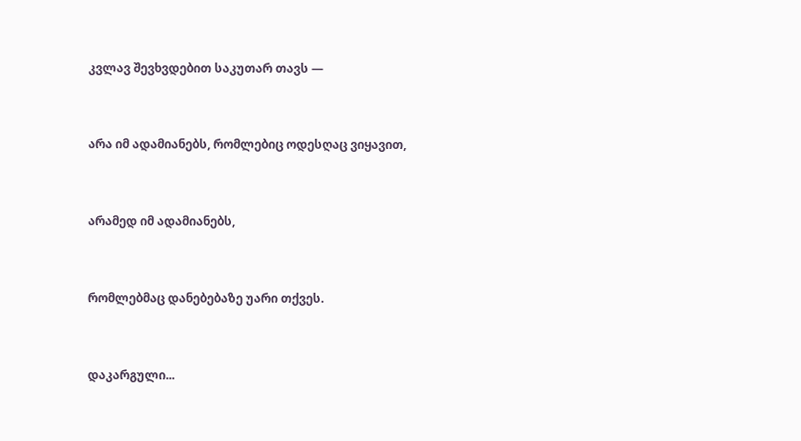კვლავ შევხვდებით საკუთარ თავს —


არა იმ ადამიანებს, რომლებიც ოდესღაც ვიყავით,


არამედ იმ ადამიანებს,


რომლებმაც დანებებაზე უარი თქვეს.


დაკარგული...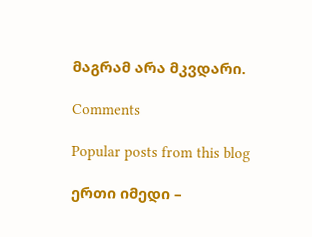მაგრამ არა მკვდარი.

Comments

Popular posts from this blog

ერთი იმედი –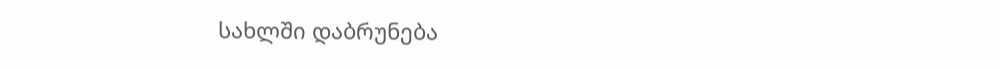სახლში დაბრუნება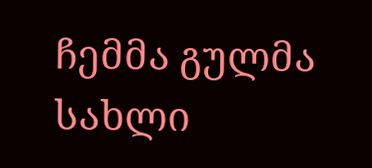ჩემმა გულმა სახლი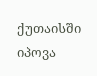ქუთაისში იპოვა